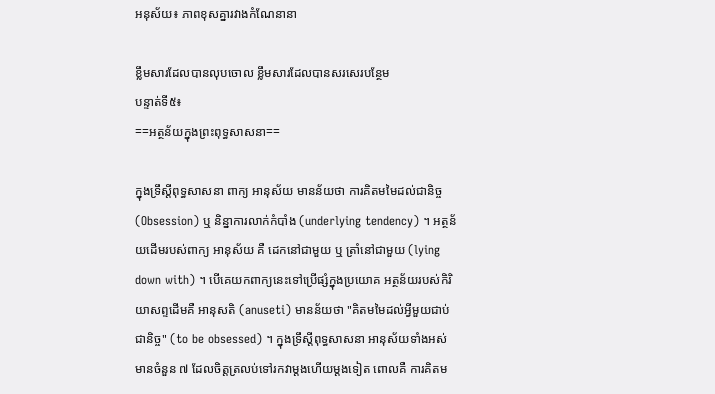អនុស័យ៖ ភាពខុសគ្នារវាងកំណែនានា

ខ្លឹមសារដែលបានលុបចោល ខ្លឹមសារដែលបានសរសេរបន្ថែម
បន្ទាត់ទី៥៖
==អត្ថន័យក្នុងព្រះពុទ្ធសាសនា==

ក្នុងទ្រឹស្តីពុទ្ធសាសនា ពាក្យ អានុស័យ មានន័យថា ការគិតមមៃដល់ជានិច្ច (Obsession) ឬ និន្នាការលាក់កំបាំង (underlying tendency) ។ អត្ថន័យដើមរបស់ពាក្យ អានុស័យ គឺ ដេកនៅជាមួយ ឬ ត្រាំនៅជាមួយ (lying down with) ។ បើគេយកពាក្យនេះទៅប្រើផ្សំក្នុងប្រយោគ អត្ថន័យរបស់កិរិយាសព្ទដើមគឺ អានុសតិ (anuseti) មានន័យថា "គិតមមៃដល់អ្វីមួយជាប់ជានិច្ច" (to be obsessed) ។ ក្នុងទ្រឹស្តីពុទ្ធសាសនា អានុស័យទាំងអស់មានចំនួន ៧ ដែលចិត្តត្រលប់ទៅរកវាម្តងហើយម្តងទៀត ពោលគឺ ការគិតម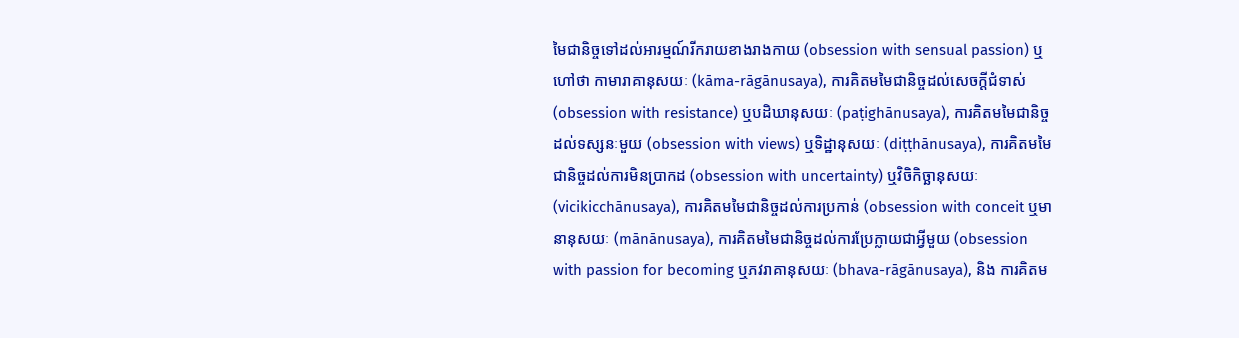មៃជានិច្ចទៅដល់អារម្មណ៍រីករាយខាងរាងកាយ (obsession with sensual passion) ឬហៅថា កាមារាគានុសយៈ (kāma-rāgānusaya), ការគិតមមៃជានិច្ចដល់សេចក្តីជំទាស់ (obsession with resistance) ឬបដិឃានុសយៈ (paṭighānusaya), ការគិតមមៃជានិច្ចដល់ទស្សនៈមួយ (obsession with views) ឬទិដ្ឋានុសយៈ (diṭṭhānusaya), ការគិតមមៃជានិច្ចដល់ការមិនប្រាកដ (obsession with uncertainty) ឬវិចិកិច្ឆានុសយៈ (vicikicchānusaya), ការគិតមមៃជានិច្ចដល់ការប្រកាន់ (obsession with conceit ឬមានានុសយៈ (mānānusaya), ការគិតមមៃជានិច្ចដល់ការប្រែក្លាយជាអ្វីមួយ (obsession with passion for becoming ឬភវរាគានុសយៈ (bhava-rāgānusaya), និង ការគិតម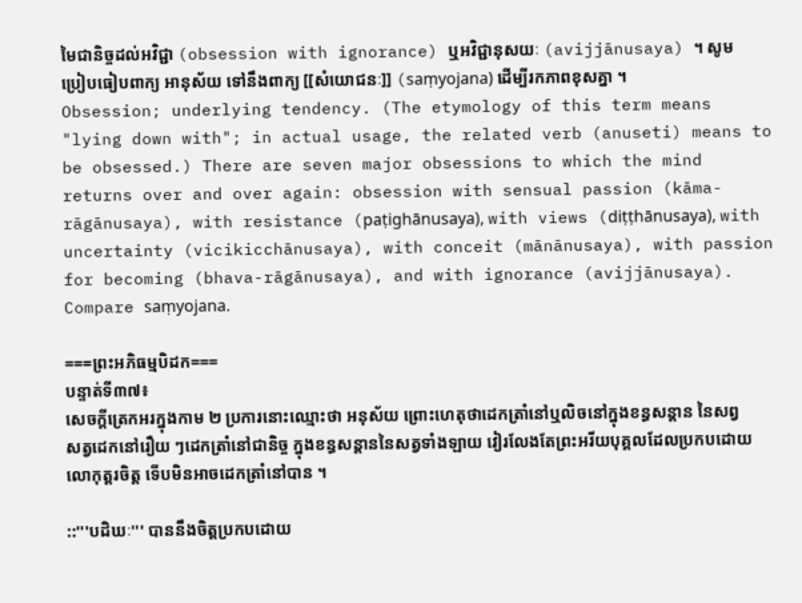មៃជានិច្ចដល់អវិជ្ជា (obsession with ignorance) ឬអវិជ្ជានុសយៈ (avijjānusaya) ។ សូមប្រៀបធៀបពាក្យ អានុស័យ ទៅនឹងពាក្យ [[សំយោជនៈ]] (saṃyojana) ដើម្បីរកភាពខុសគ្នា ។
Obsession; underlying tendency. (The etymology of this term means "lying down with"; in actual usage, the related verb (anuseti) means to be obsessed.) There are seven major obsessions to which the mind returns over and over again: obsession with sensual passion (kāma-rāgānusaya), with resistance (paṭighānusaya), with views (diṭṭhānusaya), with uncertainty (vicikicchānusaya), with conceit (mānānusaya), with passion for becoming (bhava-rāgānusaya), and with ignorance (avijjānusaya). Compare saṃyojana.

===ព្រះអភិធម្មបិដក===
បន្ទាត់ទី៣៧៖
សេចក្ដីត្រេកអរក្នុងកាម ២ ប្រការនោះឈ្មោះថា អនុស័យ ព្រោះហេតុថាដេកត្រាំនៅឬលិចនៅក្នុងខន្ធសន្ដាន នៃសព្វសត្វដេកនៅរឿយ ៗដេកត្រាំនៅជានិច្ច ក្នុងខន្ធសន្ដាននៃសត្វទាំងឡាយ វៀរលែងតែព្រះអរីយបុគ្គលដែលប្រកបដោយលោកុត្តរចិត្ត ទើបមិនអាចដេកត្រាំនៅបាន ។

::'''បដិឃៈ''' បាននឹងចិត្តប្រកបដោយ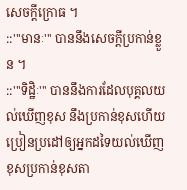សេចក្ដីក្រោធ ។
::'''មានៈ''' បាននឹងសេចក្ដីប្រកាន់ខ្លួន ។
::'''ទិដ្ឋិៈ''' បាននឹងការដែលបុគ្គលយល់ឃើញខុស នឹងប្រកាន់ខុសហើយប្រៀនប្រដៅឲ្យអ្នកដទៃយល់ឃើញខុសប្រកាន់ខុសតា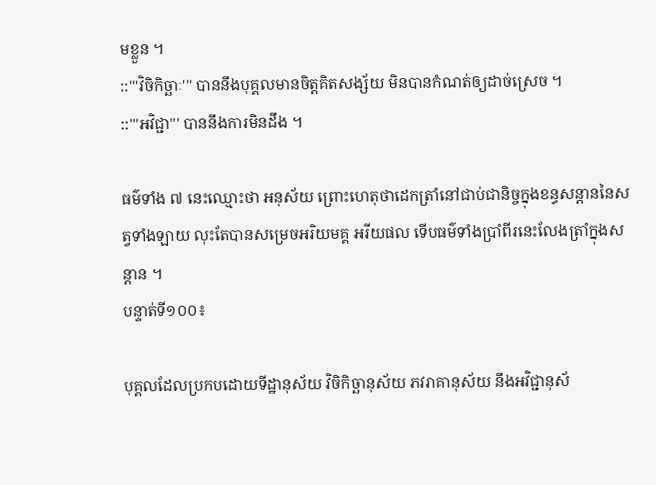មខ្លួន ។
::'''វិចិកិច្ឆាៈ''' បាននឹងបុគ្គលមានចិត្តគិតសង្ស័យ មិនបានកំណត់ឲ្យដាច់ស្រេច ។
::'''អវិជ្ជា''' បាននឹងការមិនដឹង ។

ធម៌ទាំង ៧ នេះឈ្មោះថា អនុស័យ ព្រោះហេតុថាដេកត្រាំនៅជាប់ជានិច្ចក្នុងខន្ធសន្ដាននៃសត្វទាំងឡាយ លុះតែបានសម្រេចអរិយមគ្គ អរីយផល ទើបធម៌ទាំងប្រាំពីរនេះលែងត្រាំក្នុងសន្ដាន ។
បន្ទាត់ទី១០០៖

បុគ្គលដែលប្រកបដោយទីដ្ឋានុស័យ វិចិកិច្ឆានុស័យ ភវរាគានុស័យ នឹងអវិជ្ជានុស័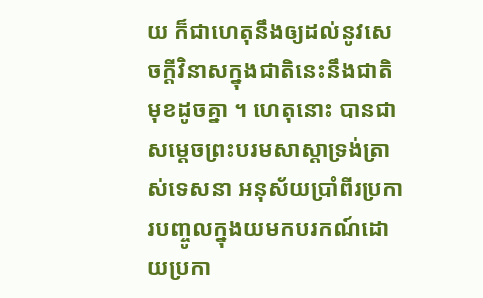យ ក៏ជាហេតុនឹងឲ្យដល់នូវសេចក្ដីវិនាសក្នុងជាតិនេះនឹងជាតិមុខដូចគ្នា ។ ហេតុនោះ បានជាសម្ដេចព្រះបរមសាស្ដាទ្រង់ត្រាស់ទេសនា អនុស័យប្រាំពីរប្រការបញ្ចូលក្នុងយមកបរកណ៍ដោយប្រកា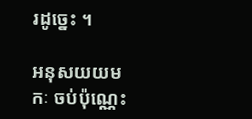រដូច្នេះ ។

អនុសយយមកៈ ចប់ប៉ុណ្ណេះ